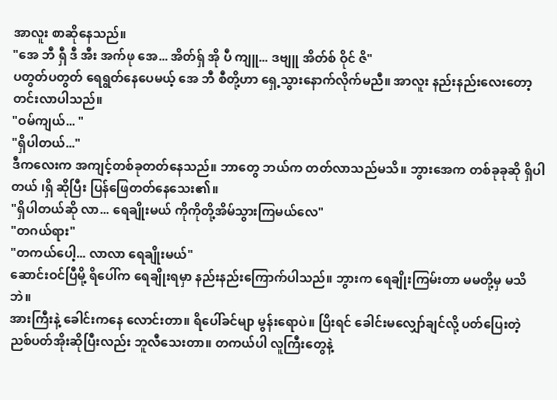အာလူး စာဆိုနေသည်။
"အေ ဘီ ရှီ ဒီ အီး အက်ဖု အေ... အိတ်ရှ် အို ပီ ကျူ... ဒဗျူ အိတ်စ် ဝိုင် ဇိ"
ပတွတ်ပတွတ် ရေရွတ်နေပေမယ့် အေ ဘီ စီတို့ဟာ ရှေ့သွားနောက်လိုက်မညီ။ အာလူး နည်းနည်းလေးတော့ တင်းလာပါသည်။
"ဝမ်ကျယ်... "
"ရှိပါတယ်..."
ဒီကလေးက အကျင့်တစ်ခုတတ်နေသည်။ ဘာတွေ ဘယ်က တတ်လာသည်မသိ။ ဘွားအေက တစ်ခုခုဆို ရှိပါတယ် ၊ရှိ ဆိုပြီး ပြန်ဖြေတတ်နေသေး၏။
"ရှိပါတယ်ဆို လာ... ရေချိုးမယ် ကိုကိုတို့အိမ်သွားကြမယ်လေ"
"တဂယ်ရား"
"တကယ်ပေါ့... လာလာ ရေချိုးမယ်"
ဆောင်းဝင်ပြီမို့ ရိပေါ်က ရေချိုးရမှာ နည်းနည်းကြောက်ပါသည်။ ဘွားက ရေချိုးကြမ်းတာ မမတို့မှ မသိဘဲ။
အားကြီးနဲ့ ခေါင်းကနေ လောင်းတာ။ ရိပေါ်ခင်မျာ မွန်းရောပဲ။ ပြိးရင် ခေါင်းမလျှော်ချင်လို့ ပတ်ပြေးတဲ့ ညစ်ပတ်အိုးဆိုပြီးလည်း ဘူလီသေးတာ။ တကယ်ပါ လူကြီးတွေနဲ့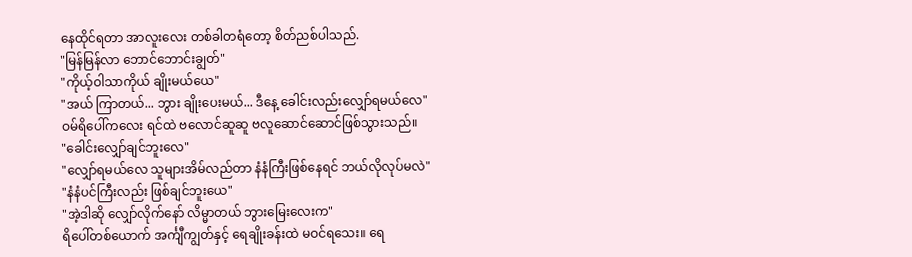နေထိုင်ရတာ အာလူးလေး တစ်ခါတရံတော့ စိတ်ညစ်ပါသည်.
"မြန်မြန်လာ ဘောင်ဘောင်းချွတ်"
"ကိုယ့်ဝါသာကိုယ် ချိုးမယ်ယေ"
"အယ် ကြာတယ်... ဘွား ချိုးပေးမယ်... ဒီနေ့ ခေါင်းလည်းလျှော်ရမယ်လေ"
ဝမ်ရိပေါ်ကလေး ရင်ထဲ ဗလောင်ဆူဆူ ဗလူဆောင်ဆောင်ဖြစ်သွားသည်။
"ခေါင်းလျှော်ချင်ဘူးလေ"
"လျှော်ရမယ်လေ သူများအိမ်လည်တာ နံနံကြီးဖြစ်နေရင် ဘယ်လိုလုပ်မလဲ"
"နံနံပင်ကြီးလည်း ဖြစ်ချင်ဘူးယေ"
"အဲ့ဒါဆို လျှော်လိုက်နော် လိမ္မာတယ် ဘွားမြေးလေးက"
ရိပေါ်တစ်ယောက် အင်္ကျီကျွတ်နှင့် ရေချိုးခန်းထဲ မဝင်ရသေး။ ရေ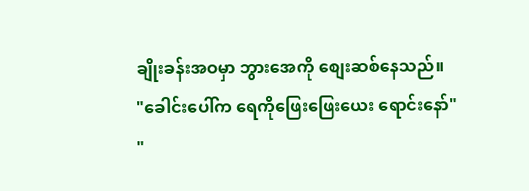ချိုးခန်းအဝမှာ ဘွားအေကို စျေးဆစ်နေသည်။
"ခေါင်းပေါ်က ရေကိုဖြေးဖြေးယေး ရောင်းနော်"
"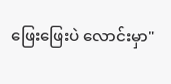ဖြေးဖြေးပဲ လောင်းမှာ"